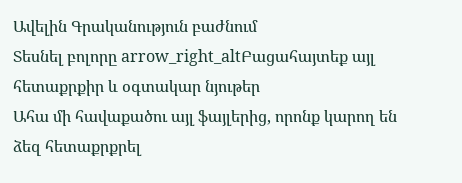Ավելին Գրականություն բաժնում
Տեսնել բոլորը arrow_right_altԲացահայտեք այլ հետաքրքիր և օգտակար նյութեր
Ահա մի հավաքածու այլ ֆայլերից, որոնք կարող են ձեզ հետաքրքրել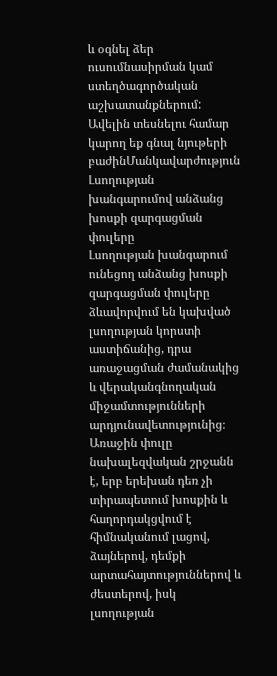և օգնել ձեր ուսումնասիրման կամ ստեղծագործական աշխատանքներում: Ավելին տեսնելու համար կարող եք գնալ նյութերի բաժինՄանկավարժություն
Լսողության խանգարումով անձանց խոսքի զարգացման փուլերը
Լսողության խանգարում ունեցող անձանց խոսքի զարգացման փուլերը ձևավորվում են կախված լսողության կորստի աստիճանից, դրա առաջացման ժամանակից և վերականգնողական միջամտությունների արդյունավետությունից։ Առաջին փուլը նախալեզվական շրջանն է, երբ երեխան դեռ չի տիրապետում խոսքին և հաղորդակցվում է հիմնականում լացով, ձայներով, դեմքի արտահայտություններով և ժեստերով, իսկ լսողության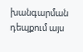խանգարման դեպքում այս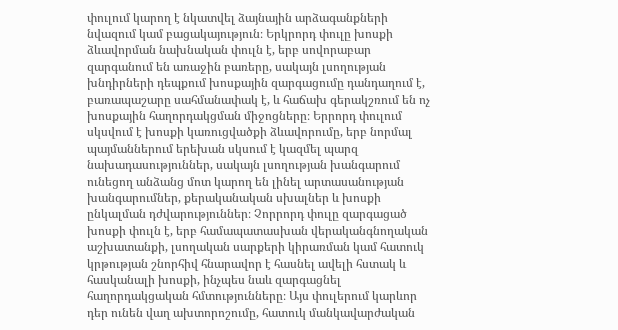փուլում կարող է նկատվել ձայնային արձագանքների նվազում կամ բացակայություն։ Երկրորդ փուլը խոսքի ձևավորման նախնական փուլն է, երբ սովորաբար զարգանում են առաջին բառերը, սակայն լսողության խնդիրների դեպքում խոսքային զարգացումը դանդաղում է, բառապաշարը սահմանափակ է, և հաճախ գերակշռում են ոչ խոսքային հաղորդակցման միջոցները։ Երրորդ փուլում սկսվում է խոսքի կառուցվածքի ձևավորումը, երբ նորմալ պայմաններում երեխան սկսում է կազմել պարզ նախադասություններ, սակայն լսողության խանգարում ունեցող անձանց մոտ կարող են լինել արտասանության խանգարումներ, քերականական սխալներ և խոսքի ընկալման դժվարություններ։ Չորրորդ փուլը զարգացած խոսքի փուլն է, երբ համապատասխան վերականգնողական աշխատանքի, լսողական սարքերի կիրառման կամ հատուկ կրթության շնորհիվ հնարավոր է հասնել ավելի հստակ և հասկանալի խոսքի, ինչպես նաև զարգացնել հաղորդակցական հմտությունները։ Այս փուլերում կարևոր դեր ունեն վաղ ախտորոշումը, հատուկ մանկավարժական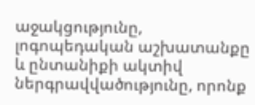աջակցությունը, լոգոպեդական աշխատանքը և ընտանիքի ակտիվ ներգրավվածությունը, որոնք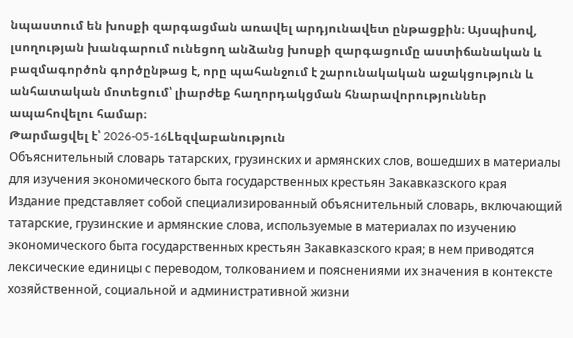նպաստում են խոսքի զարգացման առավել արդյունավետ ընթացքին։ Այսպիսով, լսողության խանգարում ունեցող անձանց խոսքի զարգացումը աստիճանական և բազմագործոն գործընթաց է, որը պահանջում է շարունակական աջակցություն և անհատական մոտեցում՝ լիարժեք հաղորդակցման հնարավորություններ ապահովելու համար։
Թարմացվել է՝ 2026-05-16Lեզվաբանություն
Объяснительный словарь татарских, грузинских и армянских слов, вошедших в материалы для изучения экономического быта государственных крестьян Закавказского края
Издание представляет собой специализированный объяснительный словарь, включающий татарские, грузинские и армянские слова, используемые в материалах по изучению экономического быта государственных крестьян Закавказского края; в нем приводятся лексические единицы с переводом, толкованием и пояснениями их значения в контексте хозяйственной, социальной и административной жизни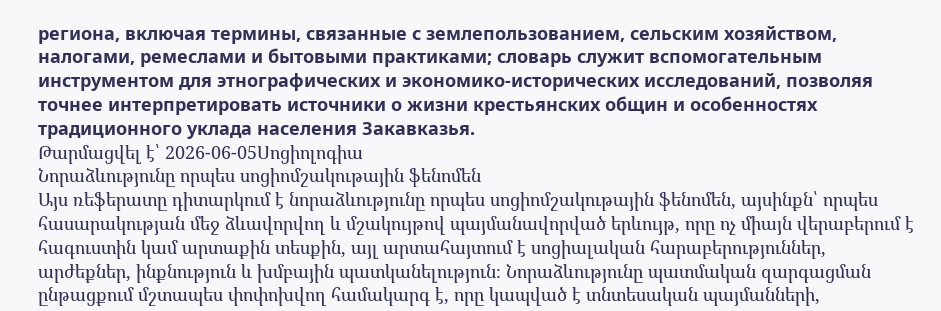региона, включая термины, связанные с землепользованием, сельским хозяйством, налогами, ремеслами и бытовыми практиками; словарь служит вспомогательным инструментом для этнографических и экономико-исторических исследований, позволяя точнее интерпретировать источники о жизни крестьянских общин и особенностях традиционного уклада населения Закавказья.
Թարմացվել է՝ 2026-06-05Սոցիոլոգիա
Նորաձևությունը որպես սոցիոմշակութային ֆենոմեն
Այս ռեֆերատը դիտարկում է նորաձևությունը որպես սոցիոմշակութային ֆենոմեն, այսինքն՝ որպես հասարակության մեջ ձևավորվող և մշակույթով պայմանավորված երևույթ, որը ոչ միայն վերաբերում է հագուստին կամ արտաքին տեսքին, այլ արտահայտում է սոցիալական հարաբերություններ, արժեքներ, ինքնություն և խմբային պատկանելություն։ Նորաձևությունը պատմական զարգացման ընթացքում մշտապես փոփոխվող համակարգ է, որը կապված է տնտեսական պայմանների,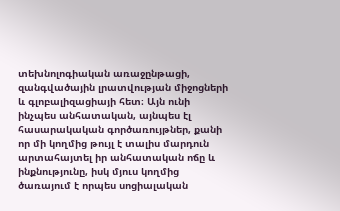տեխնոլոգիական առաջընթացի, զանգվածային լրատվության միջոցների և գլոբալիզացիայի հետ։ Այն ունի ինչպես անհատական, այնպես էլ հասարակական գործառույթներ, քանի որ մի կողմից թույլ է տալիս մարդուն արտահայտել իր անհատական ոճը և ինքնությունը, իսկ մյուս կողմից ծառայում է որպես սոցիալական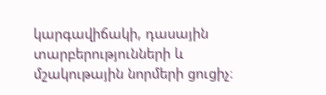կարգավիճակի, դասային տարբերությունների և մշակութային նորմերի ցուցիչ։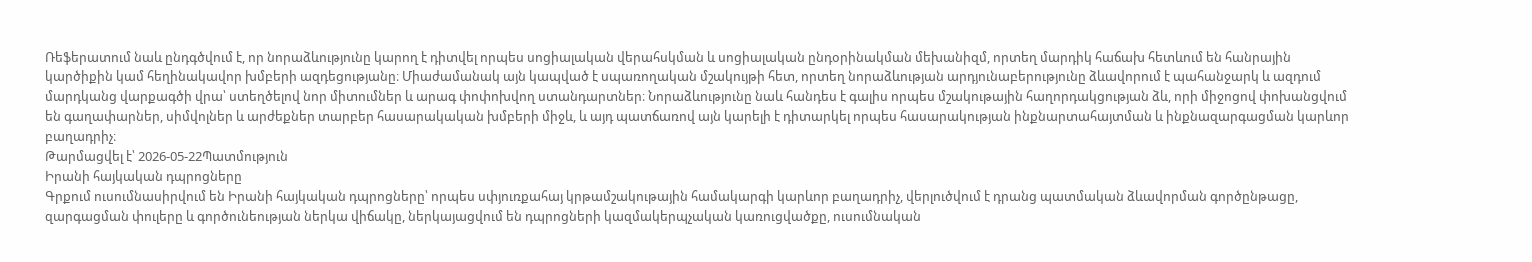Ռեֆերատում նաև ընդգծվում է, որ նորաձևությունը կարող է դիտվել որպես սոցիալական վերահսկման և սոցիալական ընդօրինակման մեխանիզմ, որտեղ մարդիկ հաճախ հետևում են հանրային կարծիքին կամ հեղինակավոր խմբերի ազդեցությանը։ Միաժամանակ այն կապված է սպառողական մշակույթի հետ, որտեղ նորաձևության արդյունաբերությունը ձևավորում է պահանջարկ և ազդում մարդկանց վարքագծի վրա՝ ստեղծելով նոր միտումներ և արագ փոփոխվող ստանդարտներ։ Նորաձևությունը նաև հանդես է գալիս որպես մշակութային հաղորդակցության ձև, որի միջոցով փոխանցվում են գաղափարներ, սիմվոլներ և արժեքներ տարբեր հասարակական խմբերի միջև, և այդ պատճառով այն կարելի է դիտարկել որպես հասարակության ինքնարտահայտման և ինքնազարգացման կարևոր բաղադրիչ։
Թարմացվել է՝ 2026-05-22Պատմություն
Իրանի հայկական դպրոցները
Գրքում ուսումնասիրվում են Իրանի հայկական դպրոցները՝ որպես սփյուռքահայ կրթամշակութային համակարգի կարևոր բաղադրիչ, վերլուծվում է դրանց պատմական ձևավորման գործընթացը, զարգացման փուլերը և գործունեության ներկա վիճակը, ներկայացվում են դպրոցների կազմակերպչական կառուցվածքը, ուսումնական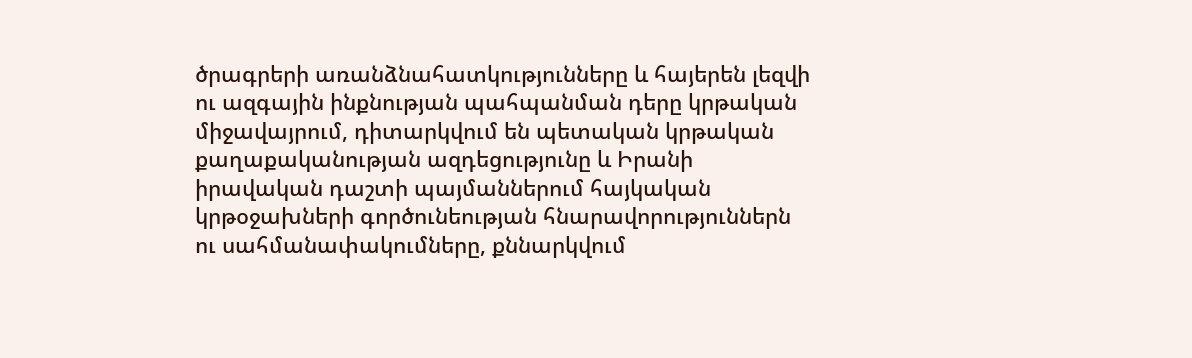ծրագրերի առանձնահատկությունները և հայերեն լեզվի ու ազգային ինքնության պահպանման դերը կրթական միջավայրում, դիտարկվում են պետական կրթական քաղաքականության ազդեցությունը և Իրանի իրավական դաշտի պայմաններում հայկական կրթօջախների գործունեության հնարավորություններն ու սահմանափակումները, քննարկվում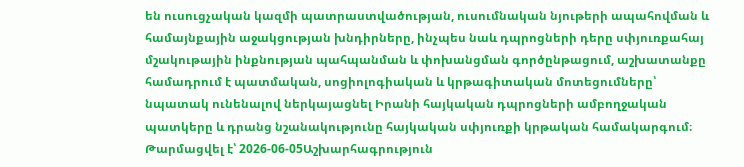են ուսուցչական կազմի պատրաստվածության, ուսումնական նյութերի ապահովման և համայնքային աջակցության խնդիրները, ինչպես նաև դպրոցների դերը սփյուռքահայ մշակութային ինքնության պահպանման և փոխանցման գործընթացում, աշխատանքը համադրում է պատմական, սոցիոլոգիական և կրթագիտական մոտեցումները՝ նպատակ ունենալով ներկայացնել Իրանի հայկական դպրոցների ամբողջական պատկերը և դրանց նշանակությունը հայկական սփյուռքի կրթական համակարգում։
Թարմացվել է՝ 2026-06-05Աշխարհագրություն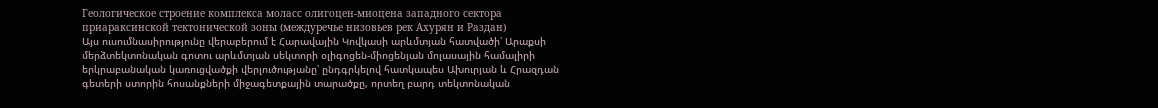Геологическое строение комплекса моласс олигоцен-миоцена западного сектора приараксинской тектонической зоны (междуречье низовьев рек Ахурян и Раздан)
Այս ուսումնասիրությունը վերաբերում է Հարավային Կովկասի արևմտյան հատվածի՝ Արաքսի մերձտեկտոնական գոտու արևմտյան սեկտորի օլիգոցեն-միոցենյան մոլասային համալիրի երկրաբանական կառուցվածքի վերլուծությանը՝ ընդգրկելով հատկապես Ախուրյան և Հրազդան գետերի ստորին հոսանքների միջագետքային տարածքը, որտեղ բարդ տեկտոնական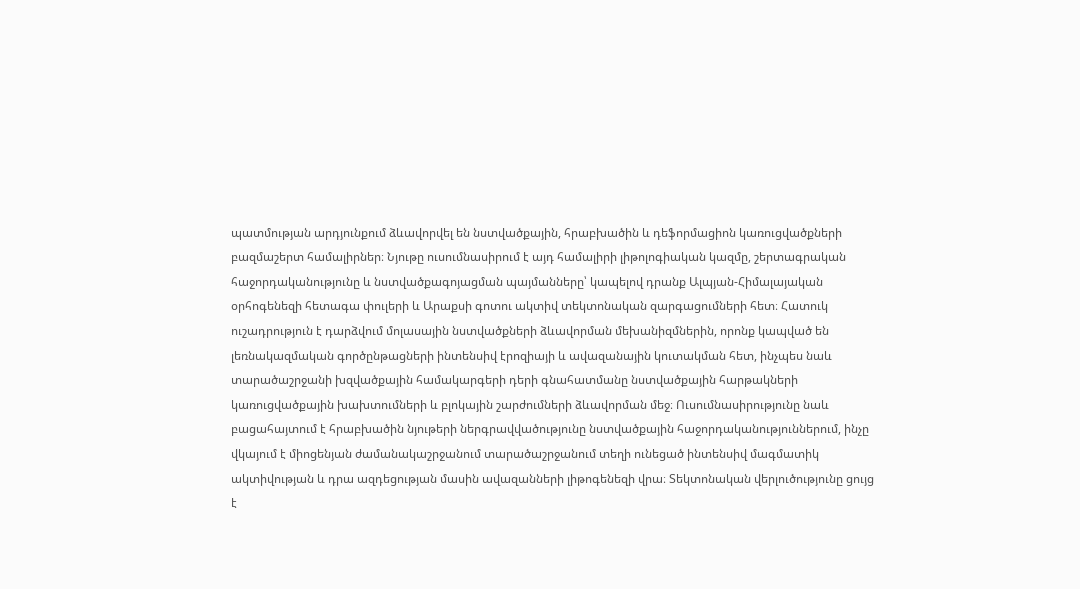պատմության արդյունքում ձևավորվել են նստվածքային, հրաբխածին և դեֆորմացիոն կառուցվածքների բազմաշերտ համալիրներ։ Նյութը ուսումնասիրում է այդ համալիրի լիթոլոգիական կազմը, շերտագրական հաջորդականությունը և նստվածքագոյացման պայմանները՝ կապելով դրանք Ալպյան-Հիմալայական օրհոգենեզի հետագա փուլերի և Արաքսի գոտու ակտիվ տեկտոնական զարգացումների հետ։ Հատուկ ուշադրություն է դարձվում մոլասային նստվածքների ձևավորման մեխանիզմներին, որոնք կապված են լեռնակազմական գործընթացների ինտենսիվ էրոզիայի և ավազանային կուտակման հետ, ինչպես նաև տարածաշրջանի խզվածքային համակարգերի դերի գնահատմանը նստվածքային հարթակների կառուցվածքային խախտումների և բլոկային շարժումների ձևավորման մեջ։ Ուսումնասիրությունը նաև բացահայտում է հրաբխածին նյութերի ներգրավվածությունը նստվածքային հաջորդականություններում, ինչը վկայում է միոցենյան ժամանակաշրջանում տարածաշրջանում տեղի ունեցած ինտենսիվ մագմատիկ ակտիվության և դրա ազդեցության մասին ավազանների լիթոգենեզի վրա։ Տեկտոնական վերլուծությունը ցույց է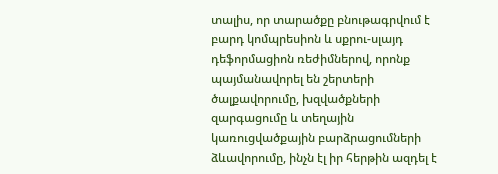տալիս, որ տարածքը բնութագրվում է բարդ կոմպրեսիոն և սքրու-սլայդ դեֆորմացիոն ռեժիմներով, որոնք պայմանավորել են շերտերի ծալքավորումը, խզվածքների զարգացումը և տեղային կառուցվածքային բարձրացումների ձևավորումը, ինչն էլ իր հերթին ազդել է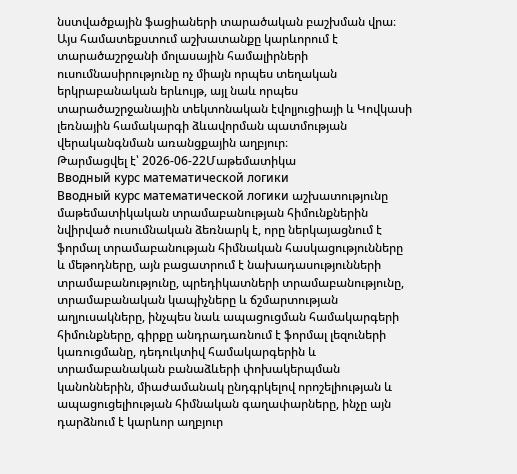նստվածքային ֆացիաների տարածական բաշխման վրա։ Այս համատեքստում աշխատանքը կարևորում է տարածաշրջանի մոլասային համալիրների ուսումնասիրությունը ոչ միայն որպես տեղական երկրաբանական երևույթ, այլ նաև որպես տարածաշրջանային տեկտոնական էվոլյուցիայի և Կովկասի լեռնային համակարգի ձևավորման պատմության վերականգնման առանցքային աղբյուր։
Թարմացվել է՝ 2026-06-22Մաթեմատիկա
Вводный курс математической логики
Вводный курс математической логики աշխատությունը մաթեմատիկական տրամաբանության հիմունքներին նվիրված ուսումնական ձեռնարկ է, որը ներկայացնում է ֆորմալ տրամաբանության հիմնական հասկացությունները և մեթոդները, այն բացատրում է նախադասությունների տրամաբանությունը, պրեդիկատների տրամաբանությունը, տրամաբանական կապիչները և ճշմարտության աղյուսակները, ինչպես նաև ապացուցման համակարգերի հիմունքները, գիրքը անդրադառնում է ֆորմալ լեզուների կառուցմանը, դեդուկտիվ համակարգերին և տրամաբանական բանաձևերի փոխակերպման կանոններին, միաժամանակ ընդգրկելով որոշելիության և ապացուցելիության հիմնական գաղափարները, ինչը այն դարձնում է կարևոր աղբյուր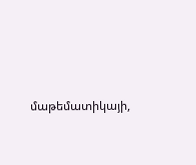մաթեմատիկայի,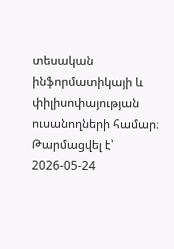տեսական ինֆորմատիկայի և փիլիսոփայության ուսանողների համար։
Թարմացվել է՝ 2026-05-24